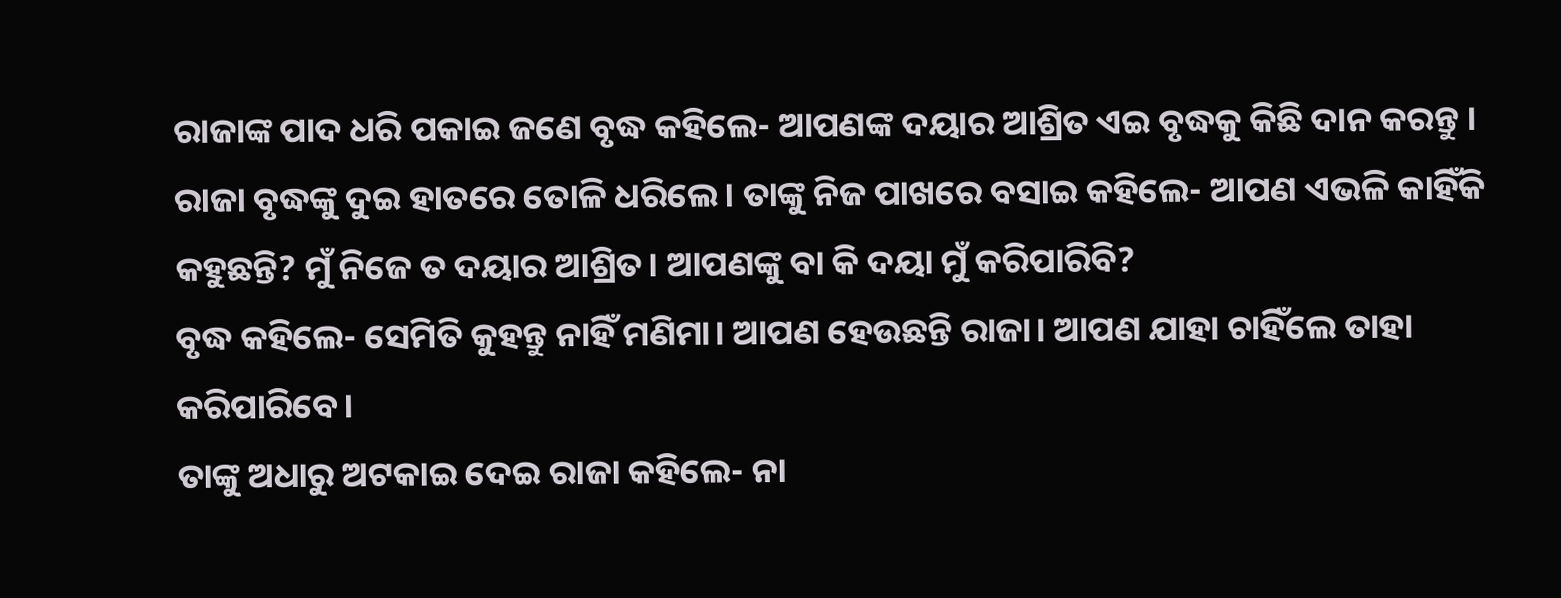ରାଜାଙ୍କ ପାଦ ଧରି ପକାଇ ଜଣେ ବୃଦ୍ଧ କହିଲେ- ଆପଣଙ୍କ ଦୟାର ଆଶ୍ରିତ ଏଇ ବୃଦ୍ଧକୁ କିଛି ଦାନ କରନ୍ତୁ ।
ରାଜା ବୃଦ୍ଧଙ୍କୁ ଦୁଇ ହାତରେ ତୋଳି ଧରିଲେ। ତାଙ୍କୁ ନିଜ ପାଖରେ ବସାଇ କହିଲେ- ଆପଣ ଏଭଳି କାହିଁକି କହୁଛନ୍ତି? ମୁଁ ନିଜେ ତ ଦୟାର ଆଶ୍ରିତ। ଆପଣଙ୍କୁ ବା କି ଦୟା ମୁଁ କରିପାରିବି?
ବୃଦ୍ଧ କହିଲେ- ସେମିତି କୁହନ୍ତୁ ନାହିଁ ମଣିମା। ଆପଣ ହେଉଛନ୍ତି ରାଜା। ଆପଣ ଯାହା ଚାହିଁଲେ ତାହା କରିପାରିବେ।
ତାଙ୍କୁ ଅଧାରୁ ଅଟକାଇ ଦେଇ ରାଜା କହିଲେ- ନା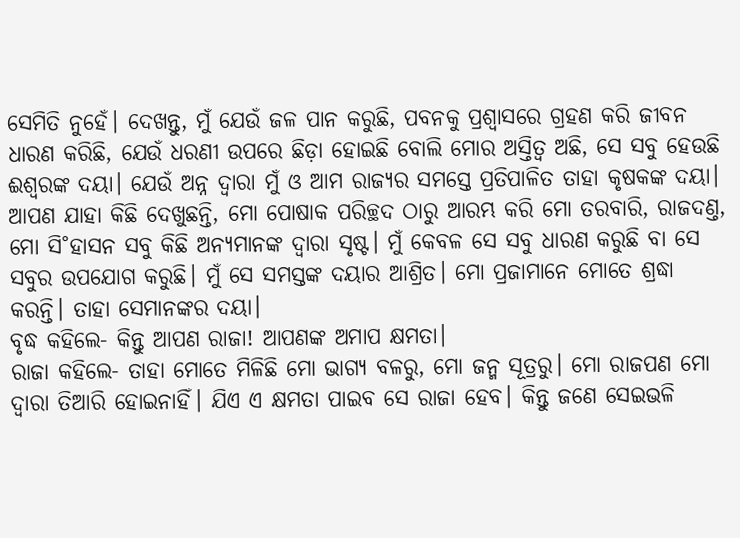ସେମିତି ନୁହେଁ। ଦେଖନ୍ତୁ, ମୁଁ ଯେଉଁ ଜଳ ପାନ କରୁଛି, ପବନକୁ ପ୍ରଶ୍ବାସରେ ଗ୍ରହଣ କରି ଜୀବନ ଧାରଣ କରିଛି, ଯେଉଁ ଧରଣୀ ଉପରେ ଛିଡ଼ା ହୋଇଛି ବୋଲି ମୋର ଅସ୍ତିତ୍ବ ଅଛି, ସେ ସବୁ ହେଉଛି ଈଶ୍ବରଙ୍କ ଦୟା। ଯେଉଁ ଅନ୍ନ ଦ୍ବାରା ମୁଁ ଓ ଆମ ରାଜ୍ୟର ସମସ୍ତେ ପ୍ରତିପାଳିତ ତାହା କୃଷକଙ୍କ ଦୟା। ଆପଣ ଯାହା କିଛି ଦେଖୁଛନ୍ତି, ମୋ ପୋଷାକ ପରିଚ୍ଛଦ ଠାରୁ ଆରମ୍ଭ କରି ମୋ ତରବାରି, ରାଜଦଣ୍ତ, ମୋ ସି˚ହାସନ ସବୁ କିଛି ଅନ୍ୟମାନଙ୍କ ଦ୍ବାରା ସୃଷ୍ଟ। ମୁଁ କେବଳ ସେ ସବୁ ଧାରଣ କରୁଛି ବା ସେ ସବୁର ଉପଯୋଗ କରୁଛି। ମୁଁ ସେ ସମସ୍ତଙ୍କ ଦୟାର ଆଶ୍ରିତ। ମୋ ପ୍ରଜାମାନେ ମୋତେ ଶ୍ରଦ୍ଧା କରନ୍ତି। ତାହା ସେମାନଙ୍କର ଦୟା।
ବୃଦ୍ଧ କହିଲେ- କିନ୍ତୁ ଆପଣ ରାଜା! ଆପଣଙ୍କ ଅମାପ କ୍ଷମତା।
ରାଜା କହିଲେ- ତାହା ମୋତେ ମିଳିଛି ମୋ ଭାଗ୍ୟ ବଳରୁ, ମୋ ଜନ୍ମ ସୂତ୍ରରୁ। ମୋ ରାଜପଣ ମୋ ଦ୍ବାରା ତିଆରି ହୋଇନାହିଁ। ଯିଏ ଏ କ୍ଷମତା ପାଇବ ସେ ରାଜା ହେବ। କିନ୍ତୁ ଜଣେ ସେଇଭଳି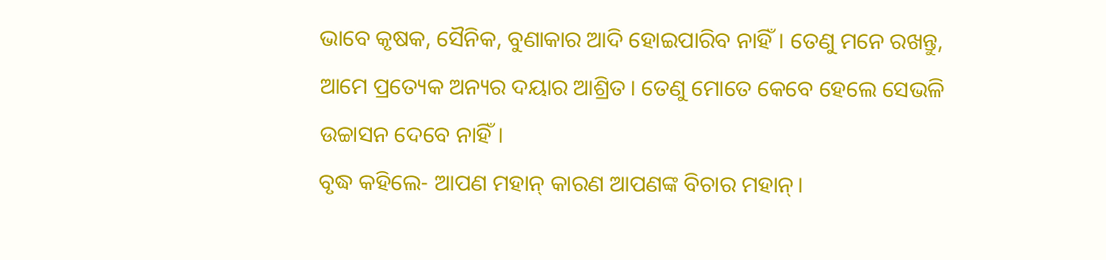ଭାବେ କୃଷକ, ସୈନିକ, ବୁଣାକାର ଆଦି ହୋଇପାରିବ ନାହିଁ। ତେଣୁ ମନେ ରଖନ୍ତୁ, ଆମେ ପ୍ରତ୍ୟେକ ଅନ୍ୟର ଦୟାର ଆଶ୍ରିତ। ତେଣୁ ମୋତେ କେବେ ହେଲେ ସେଭଳି ଉଚ୍ଚାସନ ଦେବେ ନାହିଁ।
ବୃଦ୍ଧ କହିଲେ- ଆପଣ ମହାନ୍ କାରଣ ଆପଣଙ୍କ ବିଚାର ମହାନ୍।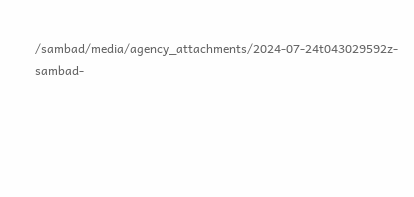/sambad/media/agency_attachments/2024-07-24t043029592z-sambad-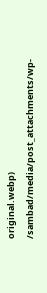original.webp)
/sambad/media/post_attachments/wp-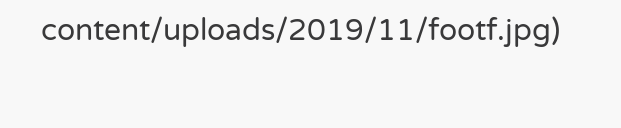content/uploads/2019/11/footf.jpg)